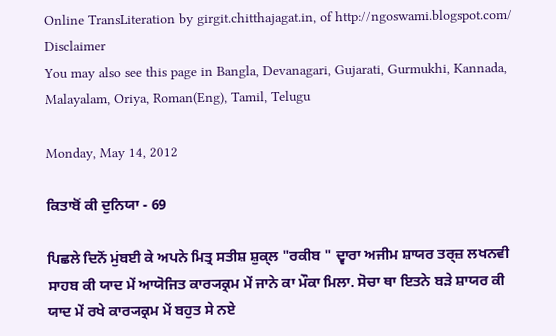Online TransLiteration by girgit.chitthajagat.in, of http://ngoswami.blogspot.com/ Disclaimer
You may also see this page in Bangla, Devanagari, Gujarati, Gurmukhi, Kannada, Malayalam, Oriya, Roman(Eng), Tamil, Telugu

Monday, May 14, 2012

ਕਿਤਾਬੋਂ ਕੀ ਦੁਨਿਯਾ - 69

ਪਿਛਲੇ ਦਿਨੋਂ ਮੁਂਬਈ ਕੇ ਅਪਨੇ ਮਿਤ੍ਰ ਸਤੀਸ਼ ਸ਼ੁਕ੍ਲ "ਰਕੀਬ " ਦ੍ਵਾਰਾ ਅਜੀਮ ਸ਼ਾਯਰ ਤਰ੍ਜ਼ ਲਖਨਵੀ ਸਾਹਬ ਕੀ ਯਾਦ ਮੇਂ ਆਯੋਜਿਤ ਕਾਰ੍ਯਕ੍ਰਮ ਮੇਂ ਜਾਨੇ ਕਾ ਮੌਕਾ ਮਿਲਾ. ਸੋਚਾ ਥਾ ਇਤਨੇ ਬਡ਼ੇ ਸ਼ਾਯਰ ਕੀ ਯਾਦ ਮੇਂ ਰਖੇ ਕਾਰ੍ਯਕ੍ਰਮ ਮੇਂ ਬਹੁਤ ਸੇ ਨਏ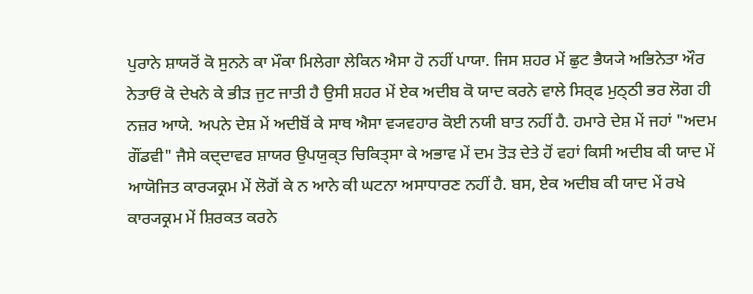ਪੁਰਾਨੇ ਸ਼ਾਯਰੋਂ ਕੋ ਸੁਨਨੇ ਕਾ ਮੌਕਾ ਮਿਲੇਗਾ ਲੇਕਿਨ ਐਸਾ ਹੋ ਨਹੀਂ ਪਾਯਾ. ਜਿਸ ਸ਼ਹਰ ਮੇਂ ਛੁਟ ਭੈਯ੍ਯੇ ਅਭਿਨੇਤਾ ਔਰ ਨੇਤਾਓਂ ਕੋ ਦੇਖਨੇ ਕੇ ਭੀਡ਼ ਜੁਟ ਜਾਤੀ ਹੈ ਉਸੀ ਸ਼ਹਰ ਮੇਂ ਏਕ ਅਦੀਬ ਕੋ ਯਾਦ ਕਰਨੇ ਵਾਲੇ ਸਿਰ੍ਫ ਮੁਠ੍ਠੀ ਭਰ ਲੋਗ ਹੀ ਨਜ਼ਰ ਆਯੇ. ਅਪਨੇ ਦੇਸ਼ ਮੇਂ ਅਦੀਬੋਂ ਕੇ ਸਾਥ ਐਸਾ ਵ੍ਯਵਹਾਰ ਕੋਈ ਨਯੀ ਬਾਤ ਨਹੀਂ ਹੈ. ਹਮਾਰੇ ਦੇਸ਼ ਮੇਂ ਜਹਾਂ "ਅਦਮ ਗੌਂਡਵੀ" ਜੈਸੇ ਕਦ੍ਦਾਵਰ ਸ਼ਾਯਰ ਉਪਯੁਕ੍ਤ ਚਿਕਿਤ੍ਸਾ ਕੇ ਅਭਾਵ ਮੇਂ ਦਮ ਤੋਡ਼ ਦੇਤੇ ਹੋਂ ਵਹਾਂ ਕਿਸੀ ਅਦੀਬ ਕੀ ਯਾਦ ਮੇਂ ਆਯੋਜਿਤ ਕਾਰ੍ਯਕ੍ਰਮ ਮੇਂ ਲੋਗੋਂ ਕੇ ਨ ਆਨੇ ਕੀ ਘਟਨਾ ਅਸਾਧਾਰਣ ਨਹੀਂ ਹੈ. ਬਸ, ਏਕ ਅਦੀਬ ਕੀ ਯਾਦ ਮੇਂ ਰਖੇ ਕਾਰ੍ਯਕ੍ਰਮ ਮੇਂ ਸ਼ਿਰਕਤ ਕਰਨੇ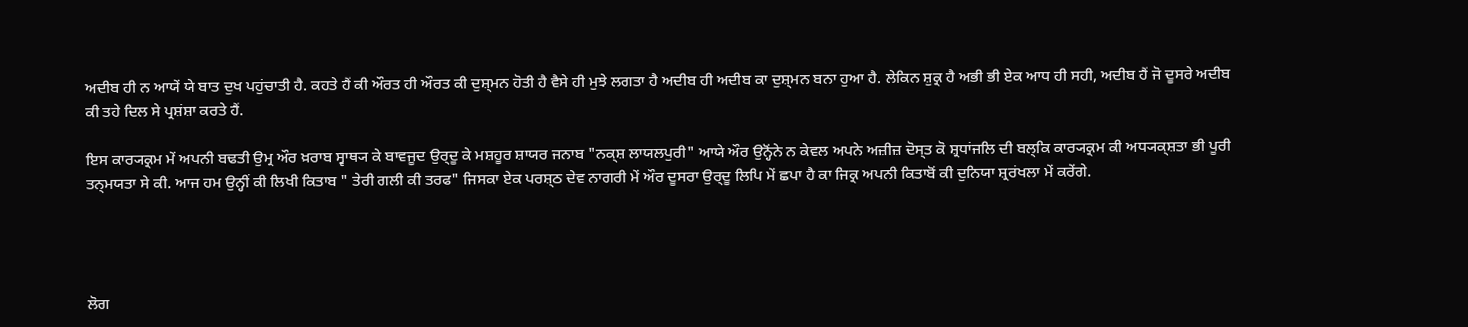ਅਦੀਬ ਹੀ ਨ ਆਯੇਂ ਯੇ ਬਾਤ ਦੁਖ ਪਹੁਂਚਾਤੀ ਹੈ. ਕਹਤੇ ਹੈਂ ਕੀ ਔਰਤ ਹੀ ਔਰਤ ਕੀ ਦੁਸ਼੍ਮਨ ਹੋਤੀ ਹੈ ਵੈਸੇ ਹੀ ਮੁਝੇ ਲਗਤਾ ਹੈ ਅਦੀਬ ਹੀ ਅਦੀਬ ਕਾ ਦੁਸ਼੍ਮਨ ਬਨਾ ਹੁਆ ਹੈ. ਲੇਕਿਨ ਸ਼ੁਕ੍ਰ ਹੈ ਅਭੀ ਭੀ ਏਕ ਆਧ ਹੀ ਸਹੀ, ਅਦੀਬ ਹੈਂ ਜੋ ਦੂਸਰੇ ਅਦੀਬ ਕੀ ਤਹੇ ਦਿਲ ਸੇ ਪ੍ਰਸ਼ਂਸ਼ਾ ਕਰਤੇ ਹੈਂ.

ਇਸ ਕਾਰ੍ਯਕ੍ਰਮ ਮੇਂ ਅਪਨੀ ਬਢਤੀ ਉਮ੍ਰ ਔਰ ਖ਼ਰਾਬ ਸ੍ਵਾਥ੍ਯ ਕੇ ਬਾਵਜੂਦ ਉਰ੍ਦੂ ਕੇ ਮਸ਼ਹੂਰ ਸ਼ਾਯਰ ਜਨਾਬ "ਨਕ੍ਸ਼ ਲਾਯਲਪੁਰੀ" ਆਯੇ ਔਰ ਉਨ੍ਹੋਂਨੇ ਨ ਕੇਵਲ ਅਪਨੇ ਅਜ਼ੀਜ਼ ਦੋਸ੍ਤ ਕੋ ਸ਼੍ਰਧਾਂਜਲਿ ਦੀ ਬਲ੍ਕਿ ਕਾਰ੍ਯਕ੍ਰਮ ਕੀ ਅਧ੍ਯਕ੍ਸ਼ਤਾ ਭੀ ਪੂਰੀ ਤਨ੍ਮਯਤਾ ਸੇ ਕੀ. ਆਜ ਹਮ ਉਨ੍ਹੀਂ ਕੀ ਲਿਖੀ ਕਿਤਾਬ " ਤੇਰੀ ਗਲੀ ਕੀ ਤਰਫ" ਜਿਸਕਾ ਏਕ ਪਰਸ਼੍ਠ ਦੇਵ ਨਾਗਰੀ ਮੇਂ ਔਰ ਦੂਸਰਾ ਉਰ੍ਦੂ ਲਿਪਿ ਮੇਂ ਛਪਾ ਹੈ ਕਾ ਜਿਕ੍ਰ ਅਪਨੀ ਕਿਤਾਬੋਂ ਕੀ ਦੁਨਿਯਾ ਸ਼੍ਰਰਂਖਲਾ ਮੇਂ ਕਰੇਂਗੇ.




ਲੋਗ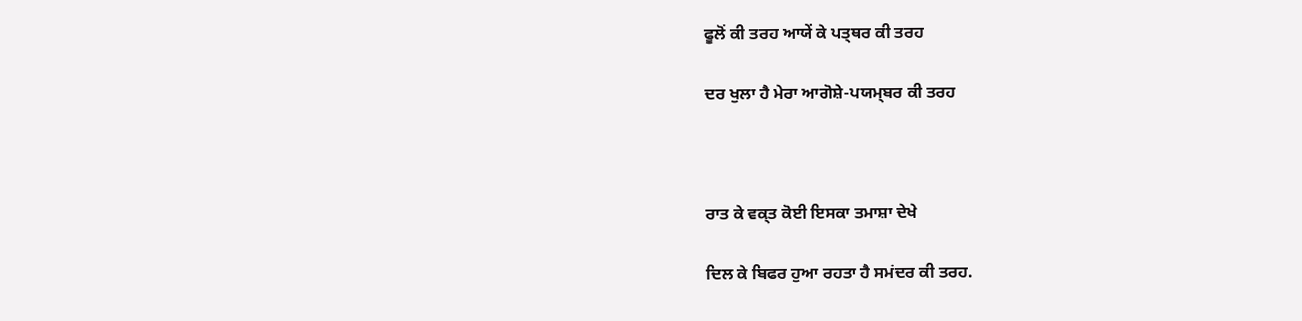ਫੂਲੋਂ ਕੀ ਤਰਹ ਆਯੇਂ ਕੇ ਪਤ੍ਥਰ ਕੀ ਤਰਹ

ਦਰ ਖੁਲਾ ਹੈ ਮੇਰਾ ਆਗੋਸ਼ੇ-ਪਯਮ੍ਬਰ ਕੀ ਤਰਹ



ਰਾਤ ਕੇ ਵਕ੍ਤ ਕੋਈ ਇਸਕਾ ਤਮਾਸ਼ਾ ਦੇਖੇ

ਦਿਲ ਕੇ ਬਿਫਰ ਹੁਆ ਰਹਤਾ ਹੈ ਸਮਂਦਰ ਕੀ ਤਰਹ.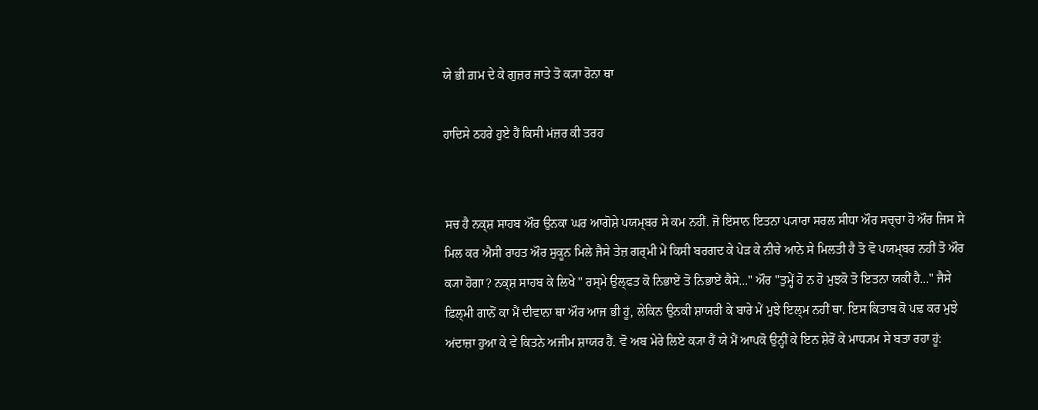ਯੇ ਭੀ ਗ਼ਮ ਦੇ ਕੇ ਗੁਜ਼ਰ ਜਾਤੇ ਤੋ ਕ੍ਯਾ ਰੋਨਾ ਥਾ

ਹਾਦਿਸੇ ਠਹਰੇ ਹੁਏ ਹੈਂ ਕਿਸੀ ਮਂਜ਼ਰ ਕੀ ਤਰਹ


ਸਚ ਹੈ ਨਕ੍ਸ਼ ਸਾਹਬ ਔਰ ਉਨਕਾ ਘਰ ਆਗੋਸ਼ੇ ਪਯਮ੍ਬਰ ਸੇ ਕਮ ਨਹੀਂ. ਜੋ ਇਂਸਾਨ ਇਤਨਾ ਪ੍ਯਾਰਾ ਸਰਲ ਸੀਧਾ ਔਰ ਸਚ੍ਚਾ ਹੋ ਔਰ ਜਿਸ ਸੇ ਮਿਲ ਕਰ ਐਸੀ ਰਾਹਤ ਔਰ ਸੁਕੂਨ ਮਿਲੇ ਜੈਸੇ ਤੇਜ਼ ਗਰ੍ਮੀ ਮੇਂ ਕਿਸੀ ਬਰਗਦ ਕੇ ਪੇਡ਼ ਕੇ ਨੀਚੇ ਆਨੇ ਸੇ ਮਿਲਤੀ ਹੈ ਤੋ ਵੋ ਪਯਮ੍ਬਰ ਨਹੀਂ ਤੋ ਔਰ ਕ੍ਯਾ ਹੋਗਾ? ਨਕ੍ਸ਼ ਸਾਹਬ ਕੇ ਲਿਖੇ " ਰਸ੍ਮੇ ਉਲ੍ਫਤ ਕੋ ਨਿਭਾਏਂ ਤੋ ਨਿਭਾਏਂ ਕੈਸੇ..." ਔਰ "ਤੁਮ੍ਹੇਂ ਹੋ ਨ ਹੋ ਮੁਝਕੋ ਤੋ ਇਤਨਾ ਯਕੀਂ ਹੈ..." ਜੈਸੇ ਫ਼ਿਲ੍ਮੀ ਗਾਨੋਂ ਕਾ ਮੈਂ ਦੀਵਾਨਾ ਥਾ ਔਰ ਆਜ ਭੀ ਹੂਂ, ਲੇਕਿਨ ਉਨਕੀ ਸ਼ਾਯਰੀ ਕੇ ਬਾਰੇ ਮੇਂ ਮੁਝੇ ਇਲ੍ਮ ਨਹੀਂ ਥਾ. ਇਸ ਕਿਤਾਬ ਕੋ ਪਢ਼ ਕਰ ਮੁਝੇ ਅਂਦਾਜ਼ਾ ਹੁਆ ਕੇ ਵੇ ਕਿਤਨੇ ਅਜੀਮ ਸ਼ਾਯਰ ਹੈਂ. ਵੋ ਅਬ ਮੇਰੇ ਲਿਏ ਕ੍ਯਾ ਹੈਂ ਯੇ ਮੈਂ ਆਪਕੋ ਉਨ੍ਹੀਂ ਕੇ ਇਨ ਸ਼ੇਰੋਂ ਕੇ ਮਾਧ੍ਯਮ ਸੇ ਬਤਾ ਰਹਾ ਹੂਂ: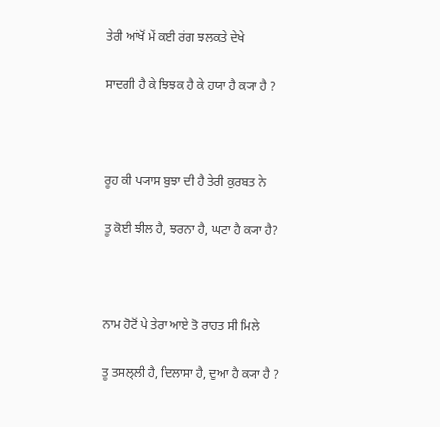ਤੇਰੀ ਆਂਖੋਂ ਮੇਂ ਕਈ ਰਂਗ ਝਲਕਤੇ ਦੇਖੇ

ਸਾਦਗੀ ਹੈ ਕੇ ਝਿਝਕ ਹੈ ਕੇ ਹਯਾ ਹੈ ਕ੍ਯਾ ਹੈ ?



ਰੂਹ ਕੀ ਪ੍ਯਾਸ ਬੁਝਾ ਦੀ ਹੈ ਤੇਰੀ ਕੁਰਬਤ ਨੇ

ਤੂ ਕੋਈ ਝੀਲ ਹੈ, ਝਰਨਾ ਹੈ, ਘਟਾ ਹੈ ਕ੍ਯਾ ਹੈ?



ਨਾਮ ਹੋਟੋਂ ਪੇ ਤੇਰਾ ਆਏ ਤੋ ਰਾਹਤ ਸੀ ਮਿਲੇ

ਤੂ ਤਸਲ੍ਲੀ ਹੈ, ਦਿਲਾਸਾ ਹੈ, ਦੁਆ ਹੈ ਕ੍ਯਾ ਹੈ ?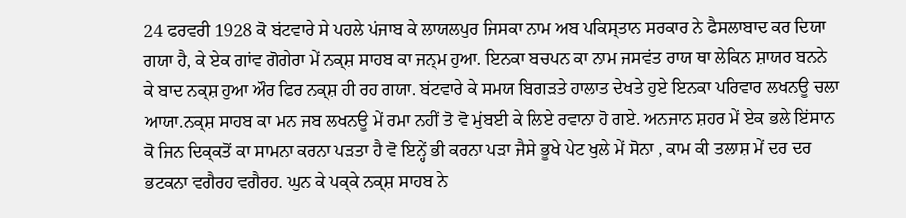24 ਫਰਵਰੀ 1928 ਕੋ ਬਂਟਵਾਰੇ ਸੇ ਪਹਲੇ ਪਂਜਾਬ ਕੇ ਲਾਯਲਪੁਰ ਜਿਸਕਾ ਨਾਮ ਅਬ ਪਕਿਸ੍ਤਾਨ ਸਰਕਾਰ ਨੇ ਫੈਸਲਾਬਾਦ ਕਰ ਦਿਯਾ ਗਯਾ ਹੈ, ਕੇ ਏਕ ਗਾਂਵ ਗੋਗੇਰਾ ਮੇਂ ਨਕ੍ਸ਼ ਸਾਹਬ ਕਾ ਜਨ੍ਮ ਹੁਆ. ਇਨਕਾ ਬਚਪਨ ਕਾ ਨਾਮ ਜਸਵਂਤ ਰਾਯ ਥਾ ਲੇਕਿਨ ਸ਼ਾਯਰ ਬਨਨੇ ਕੇ ਬਾਦ ਨਕ੍ਸ਼ ਹੁਆ ਔਰ ਫਿਰ ਨਕ੍ਸ਼ ਹੀ ਰਹ ਗਯਾ. ਬਂਟਵਾਰੇ ਕੇ ਸਮਯ ਬਿਗਡ਼ਤੇ ਹਾਲਾਤ ਦੇਖਤੇ ਹੁਏ ਇਨਕਾ ਪਰਿਵਾਰ ਲਖਨਊ ਚਲਾ ਆਯਾ.ਨਕ੍ਸ਼ ਸਾਹਬ ਕਾ ਮਨ ਜਬ ਲਖਨਊ ਮੇਂ ਰਮਾ ਨਹੀਂ ਤੋ ਵੋ ਮੁਂਬਈ ਕੇ ਲਿਏ ਰਵਾਨਾ ਹੋ ਗਏ. ਅਨਜਾਨ ਸ਼ਹਰ ਮੇਂ ਏਕ ਭਲੇ ਇਂਸਾਨ ਕੋ ਜਿਨ ਦਿਕ੍ਕਤੋਂ ਕਾ ਸਾਮਨਾ ਕਰਨਾ ਪਡ਼ਤਾ ਹੈ ਵੋ ਇਨ੍ਹੇਂ ਭੀ ਕਰਨਾ ਪਡ਼ਾ ਜੈਸੇ ਭੂਖੇ ਪੇਟ ਖੁਲੇ ਮੇਂ ਸੋਨਾ , ਕਾਮ ਕੀ ਤਲਾਸ਼ ਮੇਂ ਦਰ ਦਰ ਭਟਕਨਾ ਵਗੈਰਹ ਵਗੈਰਹ. ਘੁਨ ਕੇ ਪਕ੍ਕੇ ਨਕ੍ਸ਼ ਸਾਹਬ ਨੇ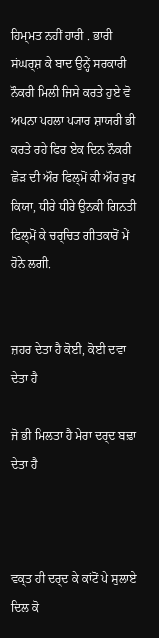ਹਿਮ੍ਮਤ ਨਹੀਂ ਹਾਰੀ . ਭਾਰੀ ਸਂਘਰ੍ਸ਼ ਕੇ ਬਾਦ ਉਨ੍ਹੇਂ ਸਰਕਾਰੀ ਨੌਕਰੀ ਮਿਲੀ ਜਿਸੇ ਕਰਤੇ ਹੁਏ ਵੋ ਅਪਨਾ ਪਹਲਾ ਪ੍ਯਾਰ ਸ਼ਾਯਰੀ ਭੀ ਕਰਤੇ ਰਹੇ ਫਿਰ ਏਕ ਦਿਨ ਨੌਕਰੀ ਛੋਡ਼ ਦੀ ਔਰ ਫਿਲ੍ਮੋਂ ਕੀ ਔਰ ਰੁਖ ਕਿਯਾ, ਧੀਰੇ ਧੀਰੇ ਉਨਕੀ ਗਿਨਤੀ ਫਿਲ੍ਮੋਂ ਕੇ ਚਰ੍ਚਿਤ ਗੀਤਕਾਰੋਂ ਮੇਂ ਹੋਨੇ ਲਗੀ.


ਜ਼ਹਰ ਦੇਤਾ ਹੈ ਕੋਈ, ਕੋਈ ਦਵਾ ਦੇਤਾ ਹੈ

ਜੋ ਭੀ ਮਿਲਤਾ ਹੈ ਮੇਰਾ ਦਰ੍ਦ ਬਢ਼ਾ ਦੇਤਾ ਹੈ



ਵਕ੍ਤ ਹੀ ਦਰ੍ਦ ਕੇ ਕਾਂਟੋਂ ਪੇ ਸੁਲਾਏ ਦਿਲ ਕੋ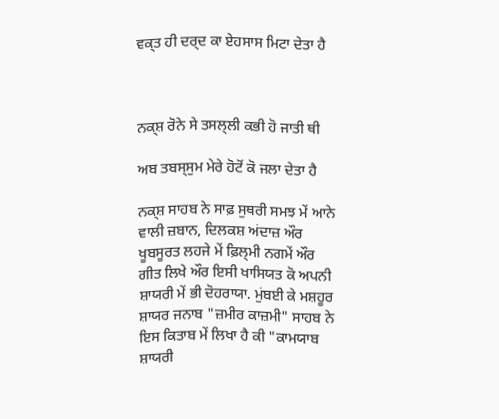ਵਕ੍ਤ ਹੀ ਦਰ੍ਦ ਕਾ ਏਹਸਾਸ ਮਿਟਾ ਦੇਤਾ ਹੈ



ਨਕ੍ਸ਼ ਰੋਨੇ ਸੇ ਤਸਲ੍ਲੀ ਕਭੀ ਹੋ ਜਾਤੀ ਥੀ

ਅਬ ਤਬਸ੍ਸੁਮ ਮੇਰੇ ਹੋਟੋਂ ਕੋ ਜਲਾ ਦੇਤਾ ਹੈ

ਨਕ੍ਸ਼ ਸਾਹਬ ਨੇ ਸਾਫ਼ ਸੁਥਰੀ ਸਮਝ ਮੇਂ ਆਨੇ ਵਾਲੀ ਜ਼ਬਾਨ, ਦਿਲਕਸ਼ ਅਂਦਾਜ਼ ਔਰ ਖੂਬਸੂਰਤ ਲਹਜੇ ਮੇਂ ਫ਼ਿਲ੍ਮੀ ਨਗਮੇਂ ਔਰ ਗੀਤ ਲਿਖੇ ਔਰ ਇਸੀ ਖਾਸਿਯਤ ਕੋ ਅਪਨੀ ਸ਼ਾਯਰੀ ਮੇਂ ਭੀ ਦੋਹਰਾਯਾ. ਮੁਂਬਈ ਕੇ ਮਸ਼ਹੂਰ ਸ਼ਾਯਰ ਜਨਾਬ "ਜ਼ਮੀਰ ਕਾਜ਼ਮੀ" ਸਾਹਬ ਨੇ ਇਸ ਕਿਤਾਬ ਮੇਂ ਲਿਖਾ ਹੈ ਕੀ "ਕਾਮਯਾਬ ਸ਼ਾਯਰੀ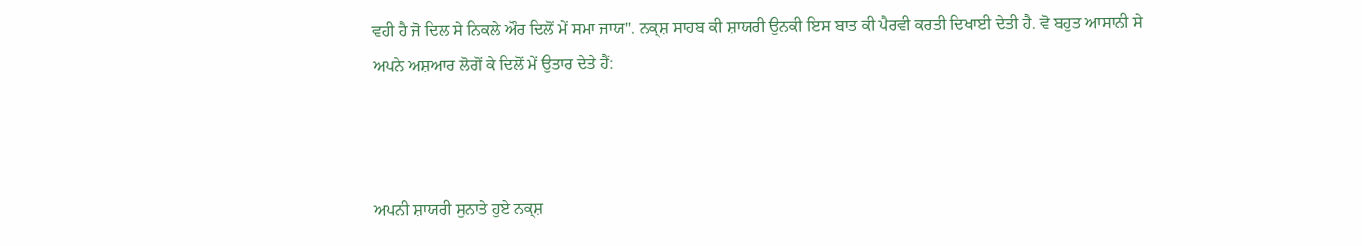ਵਹੀ ਹੈ ਜੋ ਦਿਲ ਸੇ ਨਿਕਲੇ ਔਰ ਦਿਲੋਂ ਮੇਂ ਸਮਾ ਜਾਯ". ਨਕ੍ਸ਼ ਸਾਹਬ ਕੀ ਸ਼ਾਯਰੀ ਉਨਕੀ ਇਸ ਬਾਤ ਕੀ ਪੈਰਵੀ ਕਰਤੀ ਦਿਖਾਈ ਦੇਤੀ ਹੈ. ਵੋ ਬਹੁਤ ਆਸਾਨੀ ਸੇ ਅਪਨੇ ਅਸ਼ਆਰ ਲੋਗੋਂ ਕੇ ਦਿਲੋਂ ਮੇਂ ਉਤਾਰ ਦੇਤੇ ਹੈਂ:



ਅਪਨੀ ਸ਼ਾਯਰੀ ਸੁਨਾਤੇ ਹੁਏ ਨਕ੍ਸ਼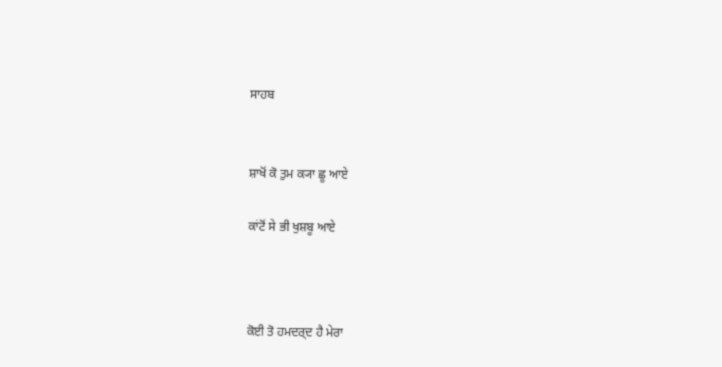ਸਾਹਬ


ਸ਼ਾਖੋਂ ਕੋ ਤੁਮ ਕ੍ਯਾ ਛੂ ਆਏ

ਕਾਂਟੋਂ ਸੇ ਭੀ ਖੁਸ਼ਬੂ ਆਏ



ਕੋਈ ਤੋ ਹਮਦਰ੍ਦ ਹੈ ਮੇਰਾ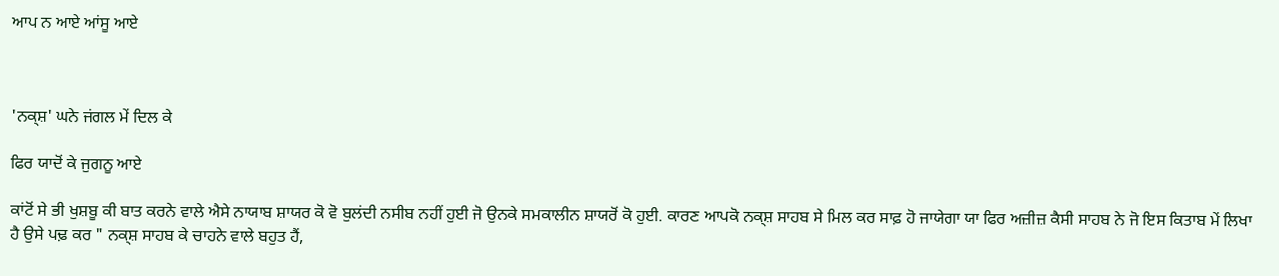ਆਪ ਨ ਆਏ ਆਂਸੂ ਆਏ



'ਨਕ੍ਸ਼' ਘਨੇ ਜਂਗਲ ਮੇਂ ਦਿਲ ਕੇ

ਫਿਰ ਯਾਦੋਂ ਕੇ ਜੁਗਨੂ ਆਏ

ਕਾਂਟੋਂ ਸੇ ਭੀ ਖੁਸ਼ਬੂ ਕੀ ਬਾਤ ਕਰਨੇ ਵਾਲੇ ਐਸੇ ਨਾਯਾਬ ਸ਼ਾਯਰ ਕੋ ਵੋ ਬੁਲਂਦੀ ਨਸੀਬ ਨਹੀਂ ਹੁਈ ਜੋ ਉਨਕੇ ਸਮਕਾਲੀਨ ਸ਼ਾਯਰੋਂ ਕੋ ਹੁਈ. ਕਾਰਣ ਆਪਕੋ ਨਕ੍ਸ਼ ਸਾਹਬ ਸੇ ਮਿਲ ਕਰ ਸਾਫ਼ ਹੋ ਜਾਯੇਗਾ ਯਾ ਫਿਰ ਅਜ਼ੀਜ਼ ਕੈਸੀ ਸਾਹਬ ਨੇ ਜੋ ਇਸ ਕਿਤਾਬ ਮੇਂ ਲਿਖਾ ਹੈ ਉਸੇ ਪਢ਼ ਕਰ " ਨਕ੍ਸ਼ ਸਾਹਬ ਕੇ ਚਾਹਨੇ ਵਾਲੇ ਬਹੁਤ ਹੈਂ,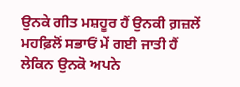ਉਨਕੇ ਗੀਤ ਮਸ਼ਹੂਰ ਹੈਂ ਉਨਕੀ ਗ਼ਜ਼ਲੇਂ ਮਹਫ਼ਿਲੋਂ ਸਭਾਓਂ ਮੇਂ ਗਈ ਜਾਤੀ ਹੈਂ ਲੇਕਿਨ ਉਨਕੋ ਅਪਨੇ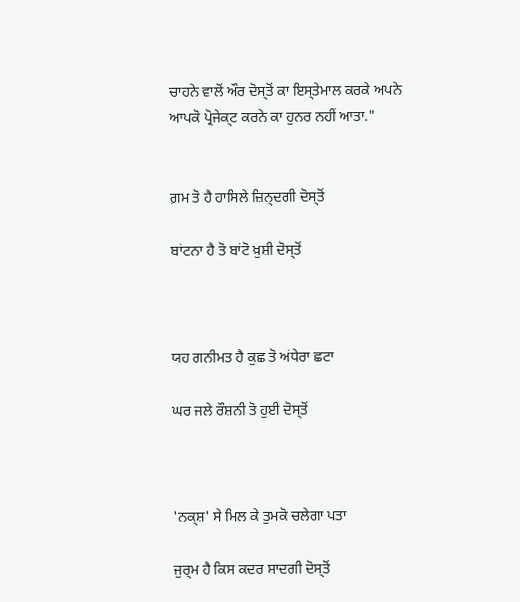ਚਾਹਨੇ ਵਾਲੋਂ ਔਰ ਦੋਸ੍ਤੋਂ ਕਾ ਇਸ੍ਤੇਮਾਲ ਕਰਕੇ ਅਪਨੇ ਆਪਕੋ ਪ੍ਰੋਜੇਕ੍ਟ ਕਰਨੇ ਕਾ ਹੁਨਰ ਨਹੀਂ ਆਤਾ."


ਗ਼ਮ ਤੋ ਹੈ ਹਾਸਿਲੇ ਜ਼ਿਨ੍ਦਗੀ ਦੋਸ੍ਤੋਂ

ਬਾਂਟਨਾ ਹੈ ਤੋ ਬਾਂਟੋ ਖ਼ੁਸ਼ੀ ਦੋਸ੍ਤੋਂ



ਯਹ ਗਨੀਮਤ ਹੈ ਕੁਛ ਤੋ ਅਂਧੇਰਾ ਛਟਾ

ਘਰ ਜਲੇ ਰੌਸ਼ਨੀ ਤੋ ਹੁਈ ਦੋਸ੍ਤੋਂ



'ਨਕ੍ਸ਼' ਸੇ ਮਿਲ ਕੇ ਤੁਮਕੋ ਚਲੇਗਾ ਪਤਾ

ਜੁਰ੍ਮ ਹੈ ਕਿਸ ਕਦਰ ਸਾਦਗੀ ਦੋਸ੍ਤੋਂ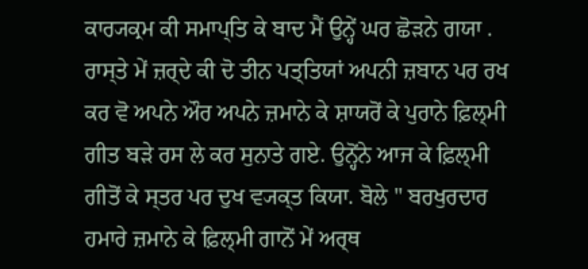ਕਾਰ੍ਯਕ੍ਰਮ ਕੀ ਸਮਾਪ੍ਤਿ ਕੇ ਬਾਦ ਮੈਂ ਉਨ੍ਹੇਂ ਘਰ ਛੋਡ਼ਨੇ ਗਯਾ . ਰਾਸ੍ਤੇ ਮੇਂ ਜ਼ਰ੍ਦੇ ਕੀ ਦੋ ਤੀਨ ਪਤ੍ਤਿਯਾਂ ਅਪਨੀ ਜ਼ਬਾਨ ਪਰ ਰਖ ਕਰ ਵੋ ਅਪਨੇ ਔਰ ਅਪਨੇ ਜ਼ਮਾਨੇ ਕੇ ਸ਼ਾਯਰੋਂ ਕੇ ਪੁਰਾਨੇ ਫ਼ਿਲ੍ਮੀ ਗੀਤ ਬਡ਼ੇ ਰਸ ਲੇ ਕਰ ਸੁਨਾਤੇ ਗਏ. ਉਨ੍ਹੋਂਨੇ ਆਜ ਕੇ ਫ਼ਿਲ੍ਮੀ ਗੀਤੋਂ ਕੇ ਸ੍ਤਰ ਪਰ ਦੁਖ ਵ੍ਯਕ੍ਤ ਕਿਯਾ. ਬੋਲੇ " ਬਰਖੁਰਦਾਰ ਹਮਾਰੇ ਜ਼ਮਾਨੇ ਕੇ ਫ਼ਿਲ੍ਮੀ ਗਾਨੋਂ ਮੇਂ ਅਰ੍ਥ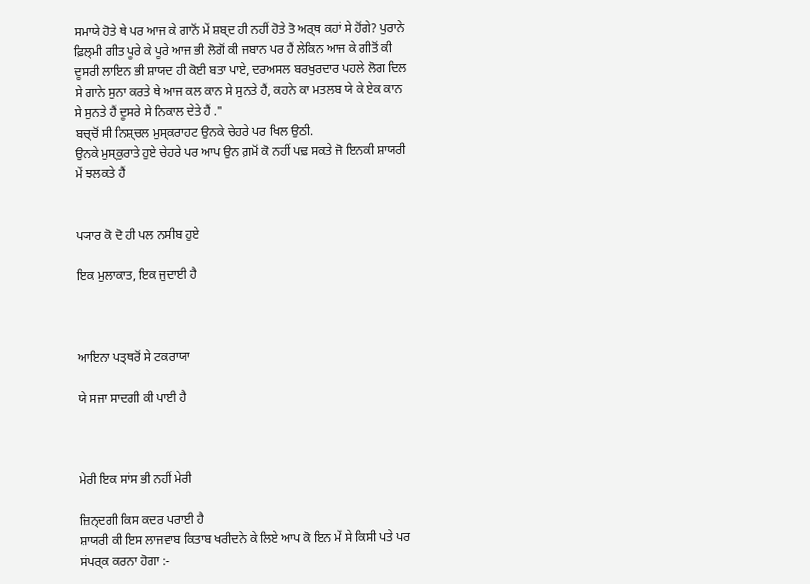ਸਮਾਯੇ ਹੋਤੇ ਥੇ ਪਰ ਆਜ ਕੇ ਗਾਨੋਂ ਮੇਂ ਸ਼ਬ੍ਦ ਹੀ ਨਹੀਂ ਹੋਤੇ ਤੋ ਅਰ੍ਥ ਕਹਾਂ ਸੇ ਹੋਂਗੇ? ਪੁਰਾਨੇ ਫ਼ਿਲ੍ਮੀ ਗੀਤ ਪੂਰੇ ਕੇ ਪੂਰੇ ਆਜ ਭੀ ਲੋਗੋਂ ਕੀ ਜਬਾਨ ਪਰ ਹੈਂ ਲੇਕਿਨ ਆਜ ਕੇ ਗੀਤੋਂ ਕੀ ਦੂਸਰੀ ਲਾਇਨ ਭੀ ਸ਼ਾਯਦ ਹੀ ਕੋਈ ਬਤਾ ਪਾਏ, ਦਰਅਸਲ ਬਰਖੁਰਦਾਰ ਪਹਲੇ ਲੋਗ ਦਿਲ ਸੇ ਗਾਨੇ ਸੁਨਾ ਕਰਤੇ ਥੇ ਆਜ ਕਲ ਕਾਨ ਸੇ ਸੁਨਤੇ ਹੈਂ, ਕਹਨੇ ਕਾ ਮਤਲਬ ਯੇ ਕੇ ਏਕ ਕਾਨ ਸੇ ਸੁਨਤੇ ਹੈਂ ਦੂਸਰੇ ਸੇ ਨਿਕਾਲ ਦੇਤੇ ਹੈਂ ."
ਬਚ੍ਚੋਂ ਸੀ ਨਿਸ਼੍ਚਲ ਮੁਸ੍ਕਰਾਹਟ ਉਨਕੇ ਚੇਹਰੇ ਪਰ ਖਿਲ ਉਠੀ.
ਉਨਕੇ ਮੁਸ੍ਕੁਰਾਤੇ ਹੁਏ ਚੇਹਰੇ ਪਰ ਆਪ ਉਨ ਗ਼ਮੋਂ ਕੋ ਨਹੀਂ ਪਢ਼ ਸਕਤੇ ਜੋ ਇਨਕੀ ਸ਼ਾਯਰੀ ਮੇਂ ਝਲਕਤੇ ਹੈਂ


ਪ੍ਯਾਰ ਕੋ ਦੋ ਹੀ ਪਲ ਨਸੀਬ ਹੁਏ

ਇਕ ਮੁਲਾਕਾਤ, ਇਕ ਜੁਦਾਈ ਹੈ



ਆਇਨਾ ਪਤ੍ਥਰੋਂ ਸੇ ਟਕਰਾਯਾ

ਯੇ ਸਜਾ ਸਾਦਗੀ ਕੀ ਪਾਈ ਹੈ



ਮੇਰੀ ਇਕ ਸਾਂਸ ਭੀ ਨਹੀਂ ਮੇਰੀ

ਜ਼ਿਨ੍ਦਗੀ ਕਿਸ ਕਦਰ ਪਰਾਈ ਹੈ
ਸ਼ਾਯਰੀ ਕੀ ਇਸ ਲਾਜਵਾਬ ਕਿਤਾਬ ਖਰੀਦਨੇ ਕੇ ਲਿਏ ਆਪ ਕੋ ਇਨ ਮੇਂ ਸੇ ਕਿਸੀ ਪਤੇ ਪਰ ਸਂਪਰ੍ਕ ਕਰਨਾ ਹੋਗਾ :-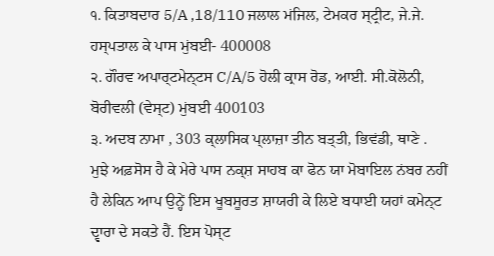੧. ਕਿਤਾਬਦਾਰ 5/A ,18/110 ਜਲਾਲ ਮਂਜਿਲ, ਟੇਮਕਰ ਸ੍ਟ੍ਰੀਟ, ਜੇ.ਜੇ. ਹਸ੍ਪਤਾਲ ਕੇ ਪਾਸ ਮੁਂਬਈ- 400008
੨. ਗੌਰਵ ਅਪਾਰ੍ਟਮੇਨ੍ਟਸ C/A/5 ਹੋਲੀ ਕ੍ਰਾਸ ਰੋਡ, ਆਈ. ਸੀ.ਕੋਲੋਨੀ, ਬੋਰੀਵਲੀ (ਵੇਸ੍ਟ) ਮੁਂਬਈ 400103
੩. ਅਦਬ ਨਾਮਾ , 303 ਕ੍ਲਾਸਿਕ ਪ੍ਲਾਜ਼ਾ ਤੀਨ ਬਤ੍ਤੀ, ਭਿਵਂਡੀ, ਥਾਣੇ .
ਮੁਝੇ ਅਫ਼ਸੋਸ ਹੈ ਕੇ ਮੇਰੇ ਪਾਸ ਨਕ੍ਸ਼ ਸਾਹਬ ਕਾ ਫੋਨ ਯਾ ਮੋਬਾਇਲ ਨਂਬਰ ਨਹੀਂ ਹੈ ਲੇਕਿਨ ਆਪ ਉਨ੍ਹੇਂ ਇਸ ਖੂਬਸੂਰਤ ਸ਼ਾਯਰੀ ਕੇ ਲਿਏ ਬਧਾਈ ਯਹਾਂ ਕਮੇਨ੍ਟ ਦ੍ਵਾਰਾ ਦੇ ਸਕਤੇ ਹੈਂ. ਇਸ ਪੋਸ੍ਟ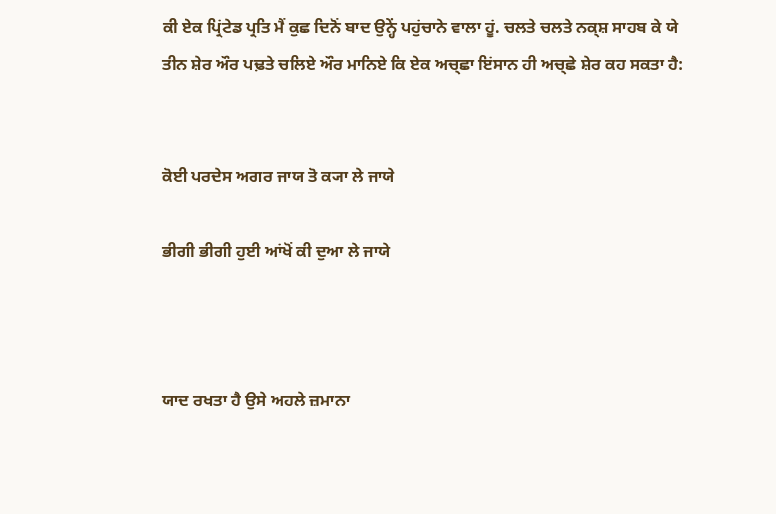ਕੀ ਏਕ ਪ੍ਰਿਂਟੇਡ ਪ੍ਰਤਿ ਮੈਂ ਕੁਛ ਦਿਨੋਂ ਬਾਦ ਉਨ੍ਹੇਂ ਪਹੁਂਚਾਨੇ ਵਾਲਾ ਹੂਂ. ਚਲਤੇ ਚਲਤੇ ਨਕ੍ਸ਼ ਸਾਹਬ ਕੇ ਯੇ ਤੀਨ ਸ਼ੇਰ ਔਰ ਪਢ਼ਤੇ ਚਲਿਏ ਔਰ ਮਾਨਿਏ ਕਿ ਏਕ ਅਚ੍ਛਾ ਇਂਸਾਨ ਹੀ ਅਚ੍ਛੇ ਸ਼ੇਰ ਕਹ ਸਕਤਾ ਹੈ:


ਕੋਈ ਪਰਦੇਸ ਅਗਰ ਜਾਯ ਤੋ ਕ੍ਯਾ ਲੇ ਜਾਯੇ

ਭੀਗੀ ਭੀਗੀ ਹੁਈ ਆਂਖੋਂ ਕੀ ਦੁਆ ਲੇ ਜਾਯੇ



ਯਾਦ ਰਖਤਾ ਹੈ ਉਸੇ ਅਹਲੇ ਜ਼ਮਾਨਾ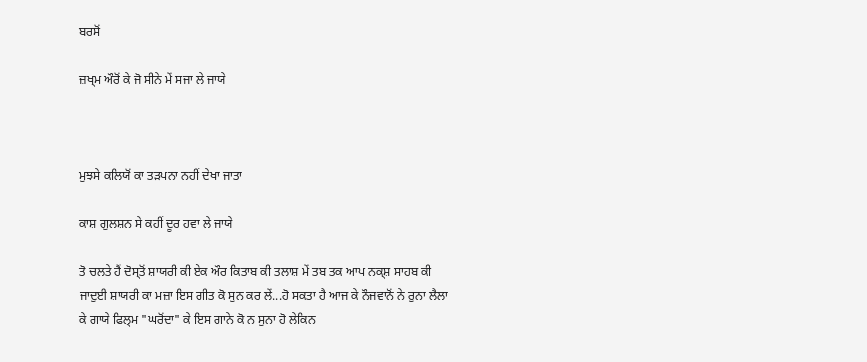ਬਰਸੋਂ

ਜ਼ਖ੍ਮ ਔਰੋਂ ਕੇ ਜੋ ਸੀਨੇ ਮੇਂ ਸਜਾ ਲੇ ਜਾਯੇ



ਮੁਝਸੇ ਕਲਿਯੋਂ ਕਾ ਤਡ਼ਪਨਾ ਨਹੀਂ ਦੇਖਾ ਜਾਤਾ

ਕਾਸ਼ ਗੁਲਸ਼ਨ ਸੇ ਕਹੀਂ ਦੂਰ ਹਵਾ ਲੇ ਜਾਯੇ

ਤੋ ਚਲਤੇ ਹੈਂ ਦੋਸ੍ਤੋਂ ਸ਼ਾਯਰੀ ਕੀ ਏਕ ਔਰ ਕਿਤਾਬ ਕੀ ਤਲਾਸ਼ ਮੇਂ ਤਬ ਤਕ ਆਪ ਨਕ੍ਸ਼ ਸਾਹਬ ਕੀ ਜਾਦੁਈ ਸ਼ਾਯਰੀ ਕਾ ਮਜ਼ਾ ਇਸ ਗੀਤ ਕੋ ਸੁਨ ਕਰ ਲੇਂ...ਹੋ ਸਕਤਾ ਹੈ ਆਜ ਕੇ ਨੌਜਵਾਨੋਂ ਨੇ ਰੁਨਾ ਲੈਲਾ ਕੇ ਗਾਯੇ ਫਿਲ੍ਮ "ਘਰੋਂਦਾ" ਕੇ ਇਸ ਗਾਨੇ ਕੋ ਨ ਸੁਨਾ ਹੋ ਲੇਕਿਨ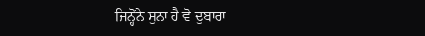ਜਿਨ੍ਹੋਂਨੇ ਸੁਨਾ ਹੈ ਵੋ ਦੁਬਾਰਾ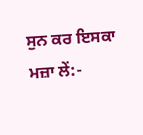ਸੁਨ ਕਰ ਇਸਕਾ ਮਜ਼ਾ ਲੇਂ:-